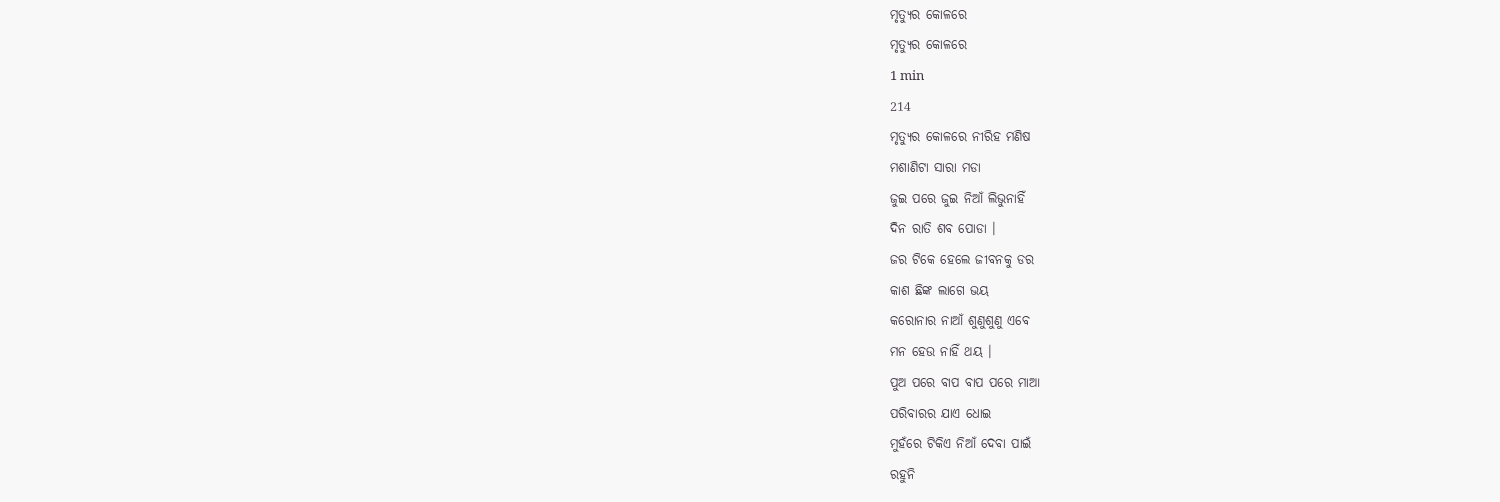ମୃତ୍ୟୁର କୋଳରେ
ମୃତ୍ୟୁର କୋଳରେ
1 min
214
ମୃତ୍ୟୁର କୋଳରେ ନୀରିହ ମଣିଷ
ମଶାଣିଟା ସାରା ମଡା
ଜୁଇ ପରେ ଜୁଇ ନିଆଁ ଲିଭୁନାହିଁ
ଦିନ ରାତି ଶବ ପୋଡା ।
ଜର ଟିକେ ହେଲେ ଜୀବନକୁ ଡର
କାଶ ଛିଙ୍କ ଲାଗେ ଭୟ
କରୋନାର ନାଆଁ ଶୁଣୁଶୁଣୁ ଏବେ
ମନ ହେଉ ନାହିଁ ଥୟ ।
ପୁଅ ପରେ ବାପ ବାପ ପରେ ମାଆ
ପରିବାରର ଯାଏ ଧୋଇ
ମୁହଁରେ ଟିକିଏ ନିଆଁ ଦେବା ପାଇଁ
ରହୁନି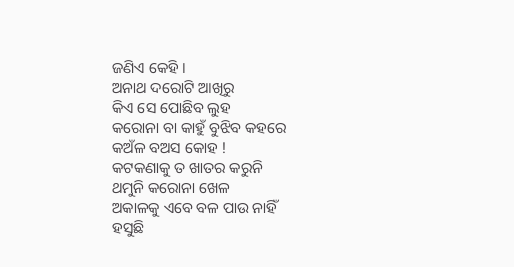ଜଣିଏ କେହି ।
ଅନାଥ ଦରୋଟି ଆଖିରୁ
କିଏ ସେ ପୋଛିବ ଲୁହ
କରୋନା ବା କାହୁଁ ବୁଝିବ କହରେ
କଅଁଳ ବଅସ କୋହ !
କଟକଣାକୁ ତ ଖାତର କରୁନି
ଥମୁନି କରୋନା ଖେଳ
ଅକାଳକୁ ଏବେ ବଳ ପାଉ ନାହିଁ
ହସୁଛି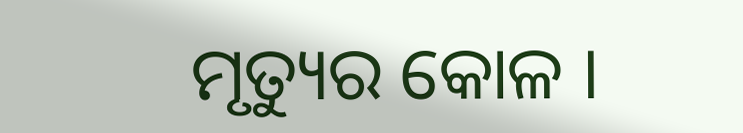ମୃତ୍ୟୁର କୋଳ ।